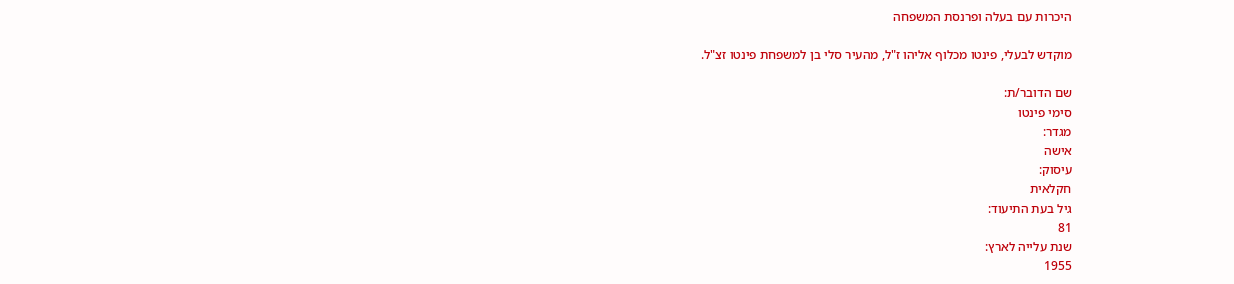היכרות עם בעלה ופרנסת המשפחה

מוקדש לבעלי, פינטו מכלוף אליהו ז"ל, מהעיר סלי בן למשפחת פינטו זצ"ל.

שם הדובר/ת:
סימי פינטו
מגדר:
אישה
עיסוק:
חקלאית
גיל בעת התיעוד:
81
שנת עלייה לארץ:
1955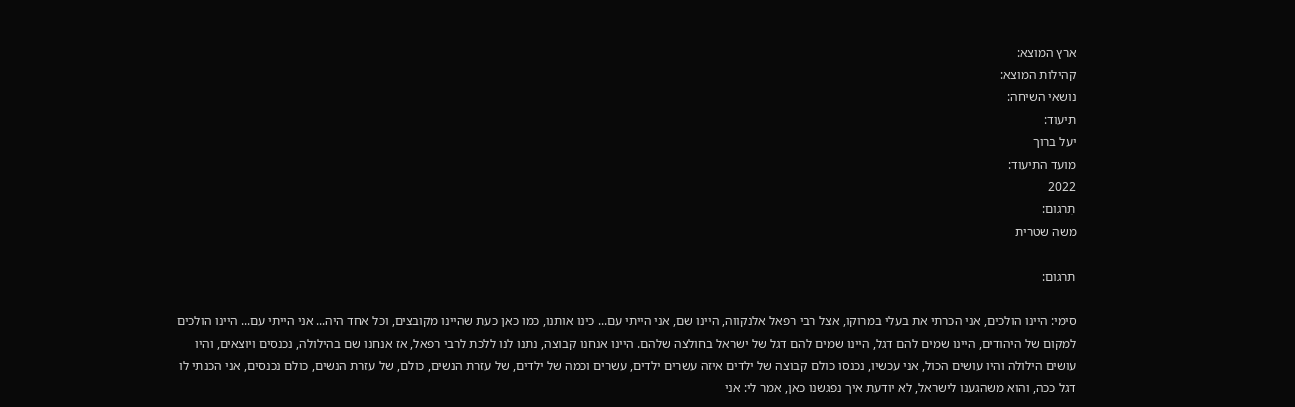ארץ המוצא:
קהילות המוצא:
נושאי השיחה:
תיעוד:
יעל ברוך
מועד התיעוד:
2022
תִרגום:
משה שטרית

תרגום:

סימי: היינו הולכים, אני הכרתי את בעלי במרוקו, אצל רבי רפאל אלנקווה, היינו שם, אני הייתי עם... כינו אותנו, כמו כאן כעת שהיינו מקובצים, וכל אחד היה... אני הייתי עם... היינו הולכים למקום של היהודים, היינו שמים להם דגל, היינו שמים להם דגל של ישראל בחולצה שלהם. היינו אנחנו קבוצה, נתנו לנו ללכת לרבי רפאל, אז אנחנו שם בהילולה, נכנסים ויוצאים, והיו עושים הילולה והיו עושים הכול, אני עכשיו, נכנסו כולם קבוצה של ילדים איזה עשרים ילדים, עשרים וכמה של ילדים, של עזרת הנשים, כולם, של עזרת הנשים, כולם נכנסים, אני הכנתי לו דגל ככה, והוא משהגענו לישראל, לא יודעת איך נפגשנו כאן, אמר לי: אני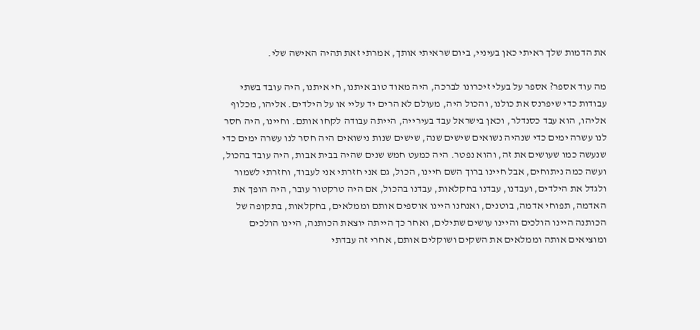את הדמות שלך ראיתי כאן בעיניי, ביום שראיתי אותך, אמרתי זאת תהיה האישה שלי.

מה עוד אספר? אספר על בעלי זיכרונו לברכה, היה מאוד טוב איתנו, חי איתנו, היה עובד בשתי עבודות כדי שיפרנס את כולנו, והכול היה, מעולם לא הרים יד עליי או על הילדים. אליהו, מכלוף אליהו, הוא עבד כסנדלר, וכאן בישראל עבד בעירייה, הייתה עבודה לקחו אותם. וחיינו, היה חסר לנו עשרה ימים כדי שנהיה נשואים שישים שנה, שישים שנות נישואים היה חסר לנו עשרה ימים כדי שנעשה כמו שעושים את זה, והוא נפטר. היה כמעט חמש שנים שהיה בבית אבות, היה עובד בהכול, ועשה כמה ניתוחים, אבל חיינו ברוך השם חיינו, הכול, גם אני חזרתי אני לעבוד, וחזרתי לשמור ולגדל את הילדים, ועבדנו, עבדנו בחקלאות, עבדנו בהכול, אם היה טרקטור עובר, היה הופך את האדמה, תפוחי אדמה, בוטנים, ואנחנו היינו אוספים אותם וממלאים, בחקלאות, בתקופה של הכותנה היינו הולכים והיינו עושים שתילים, ואחר כך הייתה יוצאת הכותנה, היינו הולכים ומוציאים אותה וממלאים את השקים ושוקלים אותם, אחרי זה עבדתי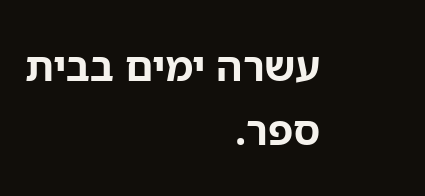עשרה ימים בבית ספר.